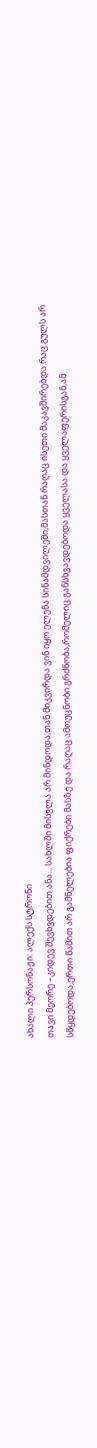ახალი პერსონაჟი: ალექს სტრონი
თავი მეორე –კიდევ შევხვდებით ანა... სახლში მისვლა არ მინდოდა,თან მიკვირდა ვინ იყო ელენა სინამდვილეში,მასთან რაღაც ისეთი მაკავშირებდა რაც გულს არ სწყდებოდა,ერთი წამით არ გამნელებია ფიქრები მასზე და რაღაც ამოუცნობი გრძნობა,რომელიც განსხვავდებოდა ყველასა და ყველაფერისგან,ამ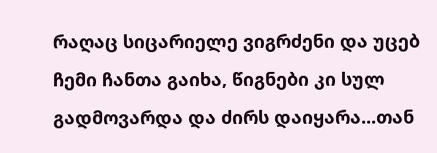რაღაც სიცარიელე ვიგრძენი და უცებ ჩემი ჩანთა გაიხა, წიგნები კი სულ გადმოვარდა და ძირს დაიყარა...თან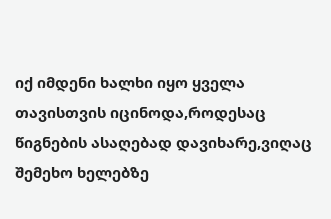იქ იმდენი ხალხი იყო ყველა თავისთვის იცინოდა,როდესაც წიგნების ასაღებად დავიხარე,ვიღაც შემეხო ხელებზე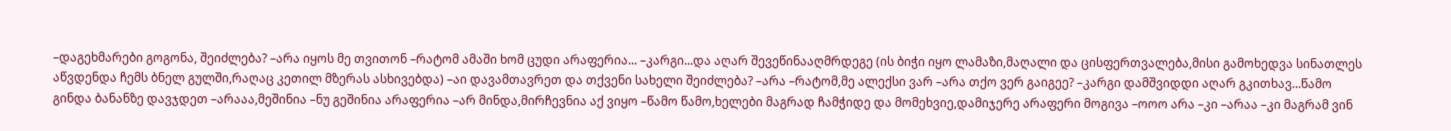–დაგეხმარები გოგონა, შეიძლება? –არა იყოს მე თვითონ –რატომ ამაში ხომ ცუდი არაფერია... –კარგი...და აღარ შევეწინააღმრდეგე (ის ბიჭი იყო ლამაზი,მაღალი და ცისფერთვალება,მისი გამოხედვა სინათლეს აწვდენდა ჩემს ბნელ გულში,რაღაც კეთილ მზერას ასხივებდა) –აი დავამთავრეთ და თქვენი სახელი შეიძლება? –არა –რატომ,მე ალექსი ვარ –არა თქო ვერ გაიგეე? –კარგი დამშვიდდი აღარ გკითხავ...წამო გინდა ბანანზე დავჯდეთ –არააა,მეშინია –ნუ გეშინია არაფერია –არ მინდა,მირჩევნია აქ ვიყო –წამო წამო,ხელები მაგრად ჩამჭიდე და მომეხვიე,დამიჯერე არაფერი მოგივა –ოოო არა –კი –არაა –კი მაგრამ ვინ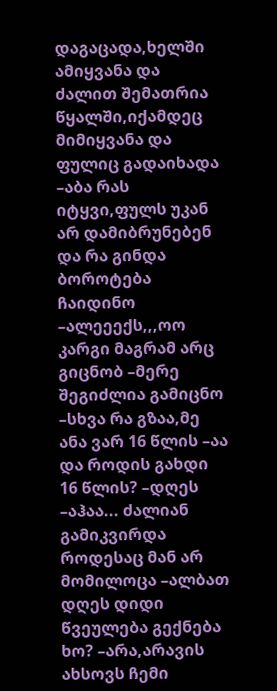დაგაცადა,ხელში ამიყვანა და ძალით შემათრია წყალში,იქამდეც მიმიყვანა და ფულიც გადაიხადა –აბა რას იტყვი,ფულს უკან არ დამიბრუნებენ და რა გინდა ბოროტება ჩაიდინო –ალეეექს,,,ოო კარგი მაგრამ არც გიცნობ –მერე შეგიძლია გამიცნო –სხვა რა გზაა,მე ანა ვარ 16 წლის –აა და როდის გახდი 16 წლის? –დღეს –აჰაა... ძალიან გამიკვირდა როდესაც მან არ მომილოცა –ალბათ დღეს დიდი წვეულება გექნება ხო? –არა,არავის ახსოვს ჩემი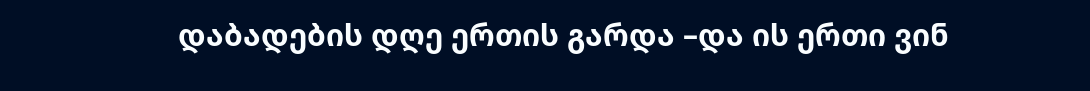დაბადების დღე ერთის გარდა –და ის ერთი ვინ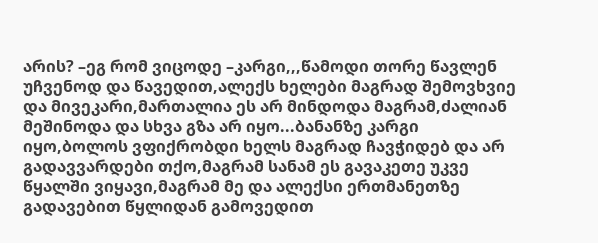არის? –ეგ რომ ვიცოდე –კარგი,,,წამოდი თორე წავლენ უჩვენოდ და წავედით,ალექს ხელები მაგრად შემოვხვიე და მივეკარი,მართალია ეს არ მინდოდა მაგრამ,ძალიან მეშინოდა და სხვა გზა არ იყო...ბანანზე კარგი იყო,ბოლოს ვფიქრობდი ხელს მაგრად ჩავჭიდებ და არ გადავვარდები თქო,მაგრამ სანამ ეს გავაკეთე უკვე წყალში ვიყავი,მაგრამ მე და ალექსი ერთმანეთზე გადავებით წყლიდან გამოვედით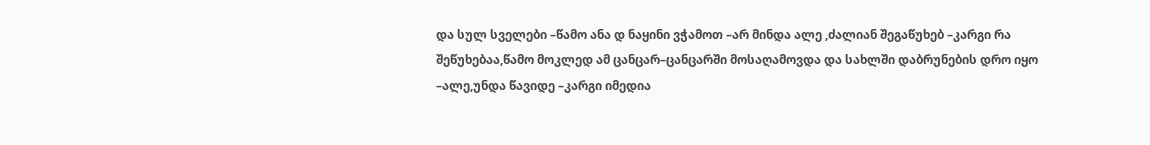და სულ სველები –წამო ანა დ ნაყინი ვჭამოთ –არ მინდა ალე ,ძალიან შეგაწუხებ –კარგი რა შეწუხებაა,წამო მოკლედ ამ ცანცარ–ცანცარში მოსაღამოვდა და სახლში დაბრუნების დრო იყო –ალე,უნდა წავიდე –კარგი იმედია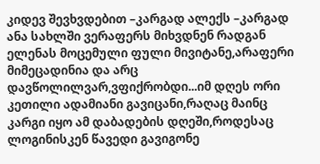კიდევ შევხვდებით –კარგად ალექს –კარგად ანა სახლში ვერაფერს მიხვდნენ რადგან ელენას მოცემული ფული მივიტანე,არაფერი მიმეცადინია და არც დავწოლილვარ,ვფიქრობდი...იმ დღეს ორი კეთილი ადამიანი გავიცანი,რაღაც მაინც კარგი იყო ამ დაბადების დღეში,როდესაც ლოგინისკენ წავედი გავიგონე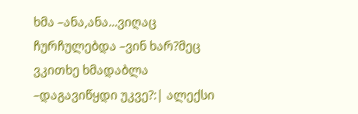ხმა –ანა,ანა...ვიღაც ჩურჩულებდა –ვინ ხარ?მეც ვკითხე ხმადაბლა –დაგავიწყდი უკვე?:| ალექსი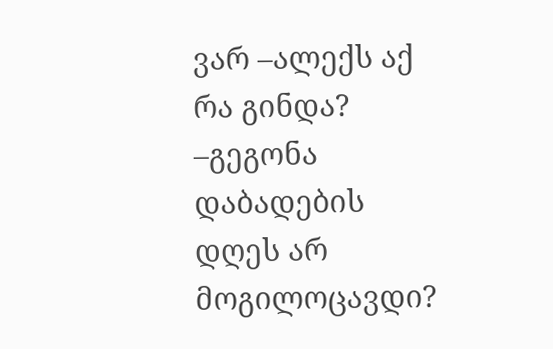ვარ –ალექს აქ რა გინდა? –გეგონა დაბადების დღეს არ მოგილოცავდი?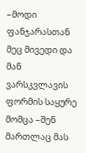–მოდი ფანჯარასთან მეც მივედი და მან ვარსკვლავის ფორმის საყურე მომცა –შენ მართლაც მას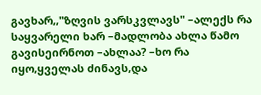გავხარ,,"ზღვის ვარსკვლავს" –ალექს რა საყვარელი ხარ –მადლობა ახლა წამო გავისეირნოთ –ახლაა? –ხო რა იყო,ყველას ძინავს,და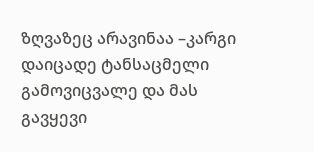ზღვაზეც არავინაა –კარგი დაიცადე ტანსაცმელი გამოვიცვალე და მას გავყევი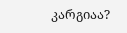კარგიაა?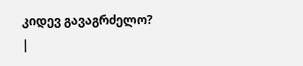კიდევ გავაგრძელო?
|